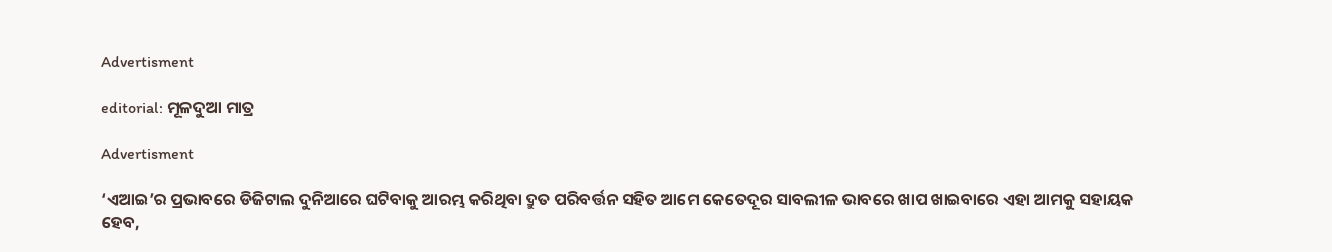Advertisment

editorial: ମୂଳଦୁଆ ମାତ୍ର

Advertisment

‘ଏଆଇ’ର ପ୍ରଭାବରେ ଡିଜିଟାଲ ଦୁନିଆରେ ଘଟିବାକୁ ଆରମ୍ଭ କରିଥିବା ଦ୍ରୁତ ପରିବର୍ତ୍ତନ ସହିତ ଆମେ କେତେଦୂର ସାବଲୀଳ ଭାବରେ ଖାପ ଖାଇବାରେ ଏହା ଆମକୁ ସହାୟକ ହେବ,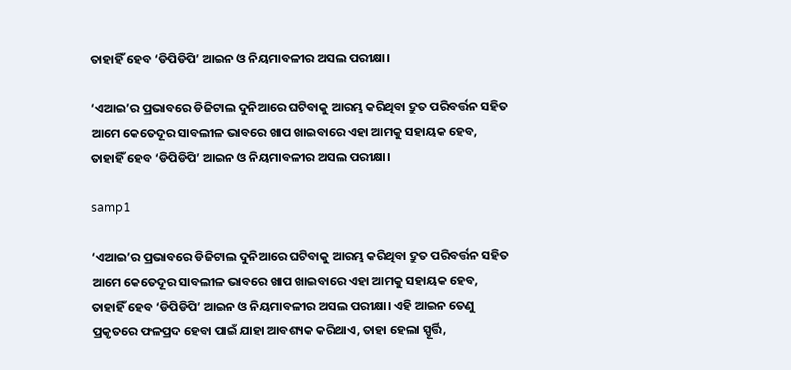ତାହାହିଁ ହେବ ‘ଡିପିଡିପି’ ଆଇନ ଓ ନିୟମାବଳୀର ଅସଲ ପରୀକ୍ଷା।

‘ଏଆଇ’ର ପ୍ରଭାବରେ ଡିଜିଟାଲ ଦୁନିଆରେ ଘଟିବାକୁ ଆରମ୍ଭ କରିଥିବା ଦ୍ରୁତ ପରିବର୍ତ୍ତନ ସହିତ ଆମେ କେତେଦୂର ସାବଲୀଳ ଭାବରେ ଖାପ ଖାଇବାରେ ଏହା ଆମକୁ ସହାୟକ ହେବ, ତାହାହିଁ ହେବ ‘ଡିପିଡିପି’ ଆଇନ ଓ ନିୟମାବଳୀର ଅସଲ ପରୀକ୍ଷା।

samp1

‘ଏଆଇ’ର ପ୍ରଭାବରେ ଡିଜିଟାଲ ଦୁନିଆରେ ଘଟିବାକୁ ଆରମ୍ଭ କରିଥିବା ଦ୍ରୁତ ପରିବର୍ତ୍ତନ ସହିତ ଆମେ କେତେଦୂର ସାବଲୀଳ ଭାବରେ ଖାପ ଖାଇବାରେ ଏହା ଆମକୁ ସହାୟକ ହେବ, ତାହାହିଁ ହେବ ‘ଡିପିଡିପି’ ଆଇନ ଓ ନିୟମାବଳୀର ଅସଲ ପରୀକ୍ଷା। ଏହି ଆଇନ ତେଣୁ ପ୍ରକୃତରେ ଫଳପ୍ରଦ ହେବା ପାଇଁ ଯାହା ଆବଶ୍ୟକ କରିଥାଏ, ତାହା ହେଲା ସ୍ପୂର୍ତ୍ତି,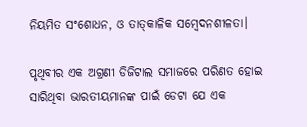ନିୟମିତ ସଂଶୋଧନ, ଓ ତାତ୍‌କାଳିକ ସମ୍ବେଦନଶୀଳତା।

ପୃଥିବୀର ଏକ ଅଗ୍ରଣୀ ଡିଜିଟାଲ ସମାଜରେ ପରିଣତ ହୋଇ ସାରିଥିବା ଭାରତୀୟମାନଙ୍କ ପାଇଁ ଡେଟା ଯେ ଏକ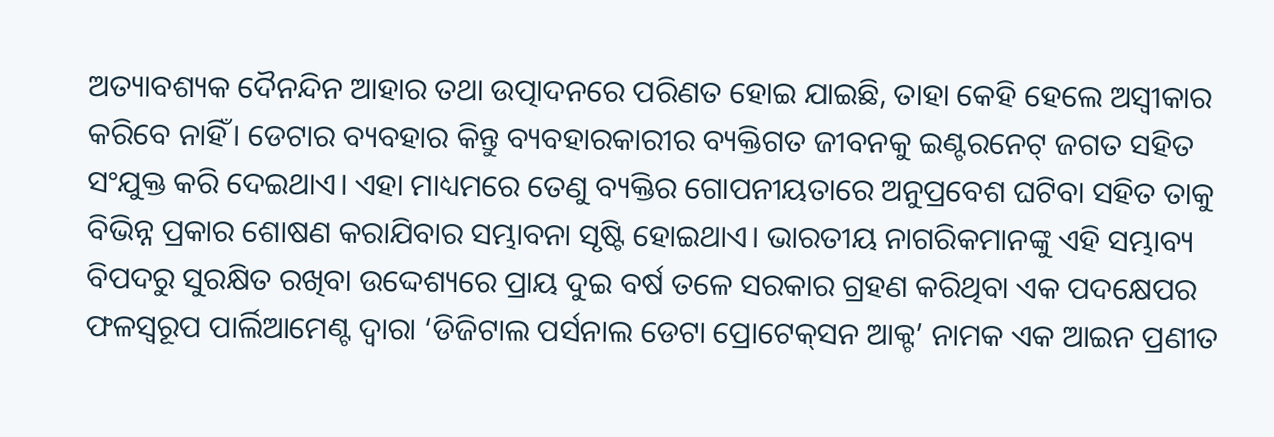ଅତ୍ୟାବଶ୍ୟକ ଦୈନନ୍ଦିନ ଆହାର ତଥା ଉତ୍ପାଦନରେ ପରିଣତ ହୋଇ ଯାଇଛି, ତାହା କେହି ହେଲେ ଅସ୍ବୀକାର କରିବେ ନାହିଁ। ଡେଟାର ବ୍ୟବହାର କିନ୍ତୁ ବ୍ୟବହାରକାରୀର ବ୍ୟକ୍ତିଗତ ଜୀବନକୁ ଇଣ୍ଟରନେଟ୍ ଜଗତ ସହିତ ସଂଯୁକ୍ତ କରି ଦେଇଥାଏ। ଏହା ମାଧ୍ୟମରେ ତେଣୁ ବ୍ୟକ୍ତିର ଗୋପନୀୟତାରେ ଅନୁପ୍ରବେଶ ଘଟିବା ସହିତ ତାକୁ ବିଭିନ୍ନ ପ୍ରକାର ଶୋଷଣ କରାଯିବାର ସମ୍ଭାବନା ସୃଷ୍ଟି ହୋଇଥାଏ। ଭାରତୀୟ ନାଗରିକମାନଙ୍କୁ ଏହି ସମ୍ଭାବ୍ୟ ବିପଦରୁ ସୁରକ୍ଷିତ ରଖିବା ଉଦ୍ଦେଶ୍ୟରେ ପ୍ରାୟ ଦୁଇ ବର୍ଷ ତଳେ ସରକାର ଗ୍ରହଣ କରିଥିବା ଏକ ପଦକ୍ଷେପର ଫଳସ୍ବରୂପ ପାର୍ଲିଆମେଣ୍ଟ ଦ୍ବାରା ‘ଡିଜିଟାଲ ପର୍ସନାଲ ଡେଟା ପ୍ରୋଟେକ୍‌ସନ ଆକ୍ଟ’ ନାମକ ଏକ ଆଇନ ପ୍ରଣୀତ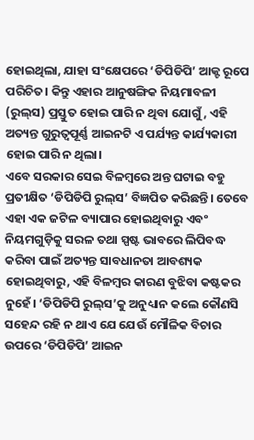ହୋଇଥିଲା, ଯାହା ସଂକ୍ଷେପରେ ‘ଡିପିଡିପି’ ଆକ୍ଟ ରୂପେ ପରିଚିତ। କିନ୍ତୁ ଏହାର ଆନୁଷଙ୍ଗିକ ନିୟମାବଳୀ (ରୁଲ୍‌ସ) ପ୍ରସ୍ତୁତ ହୋଇ ପାରି ନ ଥିବା ଯୋଗୁଁ, ଏହି ଅତ୍ୟନ୍ତ ଗୁରୁତ୍ବପୂର୍ଣ୍ଣ ଆଇନଟି ଏ ପର୍ଯ୍ୟନ୍ତ କାର୍ଯ୍ୟକାରୀ ହୋଇ ପାରି ନ ଥିଲା।
ଏବେ ସରକାର ସେଇ ବିଳମ୍ବରେ ଅନ୍ତ ଘଟାଇ ବହୁ ପ୍ରତୀକ୍ଷିତ ‘ଡିପିଡିପି ରୁଲ୍‌ସ’ ବିଜ୍ଞପିତ କରିଛନ୍ତି। ତେବେ ଏହା ଏକ ଜଟିଳ ବ୍ୟାପାର ହୋଇଥିବାରୁ ଏବଂ ନିୟମଗୁଡ଼ିକୁ ସରଳ ତଥା ସ୍ପଷ୍ଟ ଭାବରେ ଲିପିବଦ୍ଧ କରିବା ପାଇଁ ଅତ୍ୟନ୍ତ ସାବଧାନତା ଆବଶ୍ୟକ ହୋଇଥିବାରୁ, ଏହି ବିଳମ୍ବର କାରଣ ବୁଝିବା କଷ୍ଟକର ନୁହେଁ। ‘ଡିପିଡିପି ରୁଲ୍‌ସ’କୁ ଅନୁଧ୍ୟାନ କଲେ କୌଣସି ସହେନ୍ଦ ରହି ନ ଥାଏ ଯେ ଯେଉଁ ମୌଳିକ ବିଚାର ଉପରେ ‘ଡିପିଡିପି’ ଆଇନ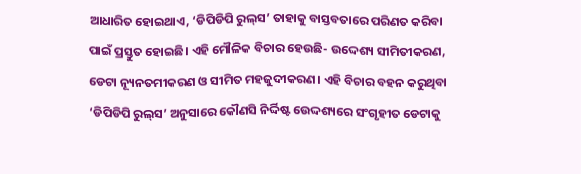ଆଧାରିତ ହୋଇଥାଏ, ‘ଡିପିଡିପି ରୁଲ୍‌ସ’ ତାହାକୁ ବାସ୍ତବତାରେ ପରିଣତ କରିବା ପାଇଁ ପ୍ରସ୍ତୁତ ହୋଇଛି। ଏହି ମୌଳିକ ବିଚାର ହେଉଛି- ଉଦ୍ଦେଶ୍ୟ ସୀମିତୀକରଣ, ଡେଟା ନ୍ୟୂନତମୀକରଣ ଓ ସୀମିତ ମହଜୁଦୀକରଣ। ଏହି ବିଚାର ବହନ କରୁଥିବା ‘ଡିପିଡିପି ରୁଲ୍‌ସ’ ଅନୁସାରେ କୌଣସି ନିର୍ଦ୍ଦିଷ୍ଟ ଉ‌େଦ୍ଦଶ୍ୟରେ ସଂଗୃହୀତ ଡେଟାକୁ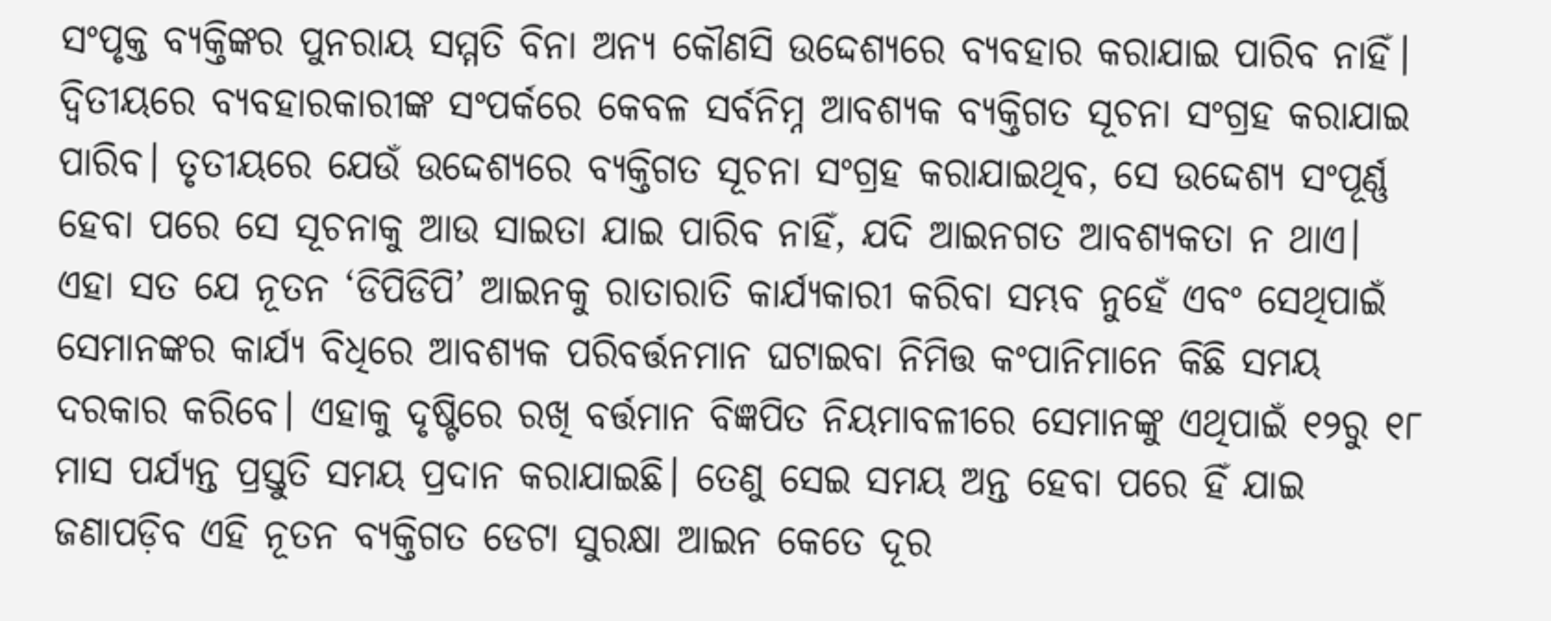ସଂପୃକ୍ତ ବ୍ୟକ୍ତିଙ୍କର ପୁନରାୟ ସମ୍ମତି ବିନା ଅନ୍ୟ କୌଣସି ଉଦ୍ଦେଶ୍ୟରେ ବ୍ୟବହାର କରାଯାଇ ପାରିବ ନାହିଁ। ଦ୍ବିତୀୟରେ ବ୍ୟବହାରକାରୀଙ୍କ ସଂପର୍କରେ କେବଳ ସର୍ବନିମ୍ନ ଆବଶ୍ୟକ ବ୍ୟକ୍ତିଗତ ସୂଚନା ସଂଗ୍ରହ କରାଯାଇ ପାରିବ। ତୃତୀୟରେ ଯେଉଁ ଉଦ୍ଦେଶ୍ୟରେ ବ୍ୟକ୍ତିଗତ ସୂଚନା ସଂଗ୍ରହ କରାଯାଇଥିବ, ସେ ଉଦ୍ଦେଶ୍ୟ ସଂପୂର୍ଣ୍ଣ ହେବା ପରେ ସେ ସୂଚନାକୁ ଆଉ ସାଇତା ଯାଇ ପାରିବ ନାହିଁ, ଯଦି ଆଇନଗତ ଆବଶ୍ୟକତା ନ ଥାଏ।
ଏହା ସତ ଯେ ନୂତନ ‘ଡିପିଡିପି’ ଆଇନକୁ ରାତାରାତି କାର୍ଯ୍ୟକାରୀ କରିବା ସମ୍ଭବ ନୁହେଁ ଏବଂ ସେଥିପାଇଁ ସେମାନଙ୍କର କାର୍ଯ୍ୟ ବିଧିରେ ଆବଶ୍ୟକ ପରିବର୍ତ୍ତନମାନ ଘଟାଇବା ନିମିତ୍ତ କଂପାନିମାନେ କିଛି ସମୟ ଦରକାର କରିବେ। ଏହାକୁ ଦୃଷ୍ଟିରେ ରଖି ବର୍ତ୍ତମାନ ବିଜ୍ଞପିତ ନିୟମାବଳୀରେ ସେମାନଙ୍କୁ ଏଥିପାଇଁ ୧୨ରୁ ୧୮ ମାସ ପର୍ଯ୍ୟନ୍ତ ପ୍ରସ୍ତୁତି ସମୟ ପ୍ରଦାନ କରାଯାଇଛି। ତେଣୁ ସେଇ ସମୟ ଅନ୍ତ ହେବା ପରେ ହିଁ ଯାଇ ଜଣାପଡ଼ିବ ଏହି ନୂତନ ବ୍ୟକ୍ତିଗତ ଡେଟା ସୁରକ୍ଷା ଆଇନ କେତେ ଦୂର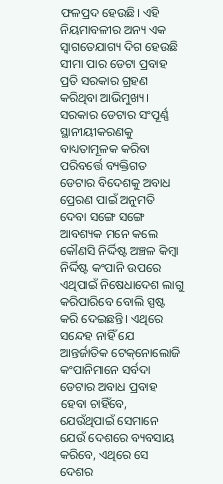ଫଳପ୍ରଦ ହେଉଛି। ଏହି ନିୟମାବଳୀର ଅନ୍ୟ ଏକ ସ୍ବାଗତ‌େଯାଗ୍ୟ ଦିଗ ହେଉଛି ସୀମା ପାର ଡେଟା ପ୍ରବାହ ପ୍ରତି ସରକାର ଗ୍ରହଣ କରିଥିବା ଆଭିମୁଖ୍ୟ। ସରକାର ଡେଟାର ସଂପୂର୍ଣ୍ଣ ସ୍ଥାନୀୟୀକରଣକୁ ବାଧ୍ୟତାମୂଳକ କରିବା ପରିବର୍ତ୍ତେ ବ୍ୟକ୍ତିଗତ ଡେଟାର ବିଦେଶକୁ ଅବାଧ ପ୍ରେରଣ ପାଇଁ ଅନୁମତି ଦେବା ସଙ୍ଗେ ସଙ୍ଗେ ଆବଶ୍ୟକ ମନେ କଲେ କୌଣସି ନିର୍ଦ୍ଦିଷ୍ଟ ଅଞ୍ଚଳ କିମ୍ବା ନିର୍ଦ୍ଦିଷ୍ଟ କଂପାନି ଉପରେ ଏଥିପାଇଁ ନିଷେଧାଦେଶ ଲାଗୁ କରିପାରିବେ ବୋଲି ସ୍ପଷ୍ଟ କରି ଦେଇଛନ୍ତି। ଏଥିରେ ସନ୍ଦେହ ନାହିଁ ଯେ ଆନ୍ତର୍ଜାତିକ ଟେକ୍‌ନୋଲୋଜି କଂପାନିମାନେ ସର୍ବଦା ଡେଟାର ଅବାଧ ପ୍ରବାହ ହେବା ଚାହିଁବେ, ଯେଉଁଥିପାଇଁ ସେମାନେ ଯେଉଁ ଦେଶରେ ବ୍ୟବସାୟ କରିବେ, ଏଥିରେ ସେ ଦେଶର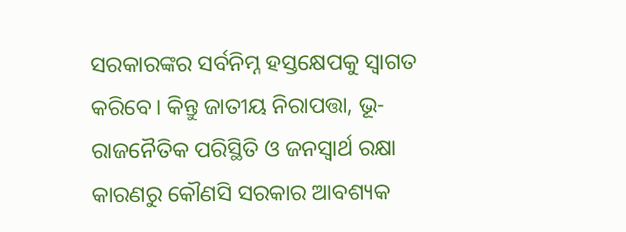ସରକାରଙ୍କର ସର୍ବନିମ୍ନ ହସ୍ତକ୍ଷେପକୁ ସ୍ବାଗତ କରିବେ। କିନ୍ତୁ ଜାତୀୟ ନିରାପତ୍ତା, ଭୂ-ରାଜନୈତିକ ପରିସ୍ଥିତି ଓ ଜନସ୍ବାର୍ଥ ରକ୍ଷା କାରଣରୁ କୌଣସି ସରକାର ଆବଶ୍ୟକ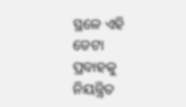ସ୍ଥଳେ ଏହି ଡେଟା ପ୍ରବାହକୁ ନିୟନ୍ତ୍ରିତ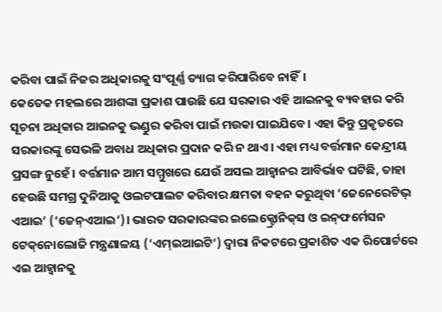କରିବା ପାଇଁ ନିଜର ଅଧିକାରକୁ ସଂପୂର୍ଣ୍ଣ ତ୍ୟାଗ କରିପାରିବେ ନାହିଁ।
କେତେକ ମହଲରେ ଆଶଙ୍କା ପ୍ରକାଶ ପାଉଛି ଯେ ସରକାର ଏହି ଆଇନକୁ ବ୍ୟବହାର କରି ସୂଚନା ଅଧିକାର ଆଇନକୁ ଭଣ୍ଡୁର କରିବା ପାଇଁ ମଉକା ପାଇଯିବେ। ଏହା କିନ୍ତୁ ପ୍ରକୃତରେ ସରକାରଙ୍କୁ ସେଭଳି ଅବାଧ ଅଧିକାର ପ୍ରଦାନ କରି ନ ଥାଏ। ଏହା ମଧ୍ୟ ବର୍ତ୍ତମାନ କେନ୍ଦ୍ରୀୟ ପ୍ରସଙ୍ଗ ନୁହେଁ। ବର୍ତ୍ତମାନ ଆମ ସମ୍ମୁଖରେ ଯେଉଁ ଅସଲ ଆହ୍ବାନର ଆବିର୍ଭାବ ଘଟିଛି, ତାହା ହେଉଛି ସମଗ୍ର ଦୁନିଆକୁ ଓଲଟପାଲଟ କରିବାର କ୍ଷମତା ବହନ କରୁଥିବା ‘ଜେନେରେଟିଭ୍ ଏଆଇ’ (‘ଜେନ୍‌ଏଆଇ’)। ଭାରତ ସରକାରଙ୍କର ଇଲେକ୍ଟ୍ରୋନିକ୍‌ସ ଓ ଇନ୍‌ଫର୍ମେସନ ଟେକ୍‌ନୋଲୋଜି ମନ୍ତ୍ରଣାଳୟ (‘ଏମ୍‌ଇଆଇଟି’) ଦ୍ବାରା ନିକଟରେ ପ୍ରକାଶିତ ଏକ ରିପୋର୍ଟରେ ଏଇ ଆହ୍ବାନକୁ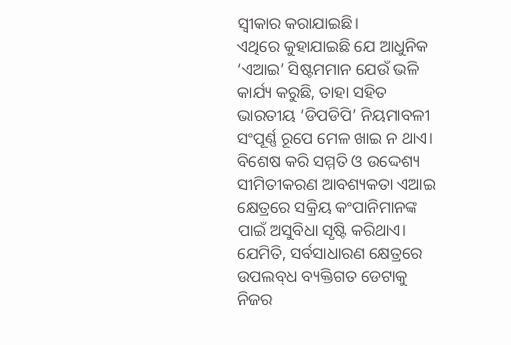ସ୍ବୀକାର କରାଯାଇଛି।
ଏଥିରେ କୁହାଯାଇଛି ଯେ ଆଧୁନିକ ‘ଏଆଇ’ ସିଷ୍ଟମମାନ ଯେଉଁ ଭଳି କାର୍ଯ୍ୟ କରୁଛି, ତାହା ସହିତ ଭାରତୀୟ ‘ଡିପଡିପି’ ନିୟମାବଳୀ ସଂପୂର୍ଣ୍ଣ ରୂପେ ମେଳ ଖାଇ ନ ଥାଏ। ବିଶେଷ କରି ସମ୍ମତି ଓ ଉଦ୍ଦେଶ୍ୟ ସୀମିତୀକରଣ ଆବଶ୍ୟକତା ଏଆଇ କ୍ଷେତ୍ରରେ ସକ୍ରିୟ କଂପାନିମାନଙ୍କ ପାଇଁ ଅସୁବିଧା ସୃଷ୍ଟି କରିଥାଏ। ଯେମିତି, ସର୍ବସାଧାରଣ କ୍ଷେତ୍ରରେ ଉପଲବ୍‌ଧ ବ୍ୟକ୍ତିଗତ ଡେଟାକୁ ନିଜର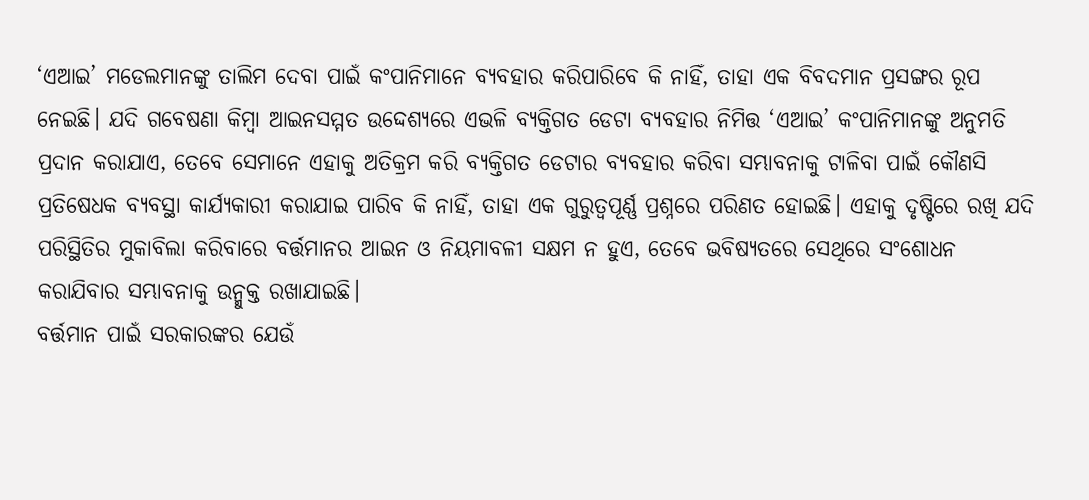‘ଏଆଇ’ ମଡେଲମାନଙ୍କୁ ତାଲିମ ଦେବା ପାଇଁ କଂପାନିମାନେ ବ୍ୟବହାର କରିପାରିବେ କି ନାହିଁ, ତାହା ଏକ ବିବଦମାନ ପ୍ରସଙ୍ଗର ରୂପ ନେଇଛି। ଯଦି ଗବେଷଣା କିମ୍ବା ଆଇନସମ୍ମତ ଉଦ୍ଦେଶ୍ୟରେ ଏଭଳି ବ୍ୟକ୍ତିଗତ ଡେଟା ବ୍ୟବହାର ନିମିତ୍ତ ‘ଏଆଇ’ କଂପାନିମାନଙ୍କୁ ଅନୁମତି ପ୍ରଦାନ କରାଯାଏ, ତେବେ ସେମାନେ ଏହାକୁ ଅତିକ୍ରମ କରି ବ୍ୟକ୍ତିଗତ ଡେଟାର ବ୍ୟବହାର କରିବା ସମ୍ଭାବନାକୁ ଟାଳିବା ପାଇଁ କୌଣସି ପ୍ରତିଷେଧକ ବ୍ୟବସ୍ଥା କାର୍ଯ୍ୟକାରୀ କରାଯାଇ ପାରିବ କି ନାହିଁ, ତାହା ଏକ ଗୁରୁତ୍ବପୂର୍ଣ୍ଣ ପ୍ରଶ୍ନରେ ପରିଣତ ହୋଇଛି। ଏହାକୁ ଦୃଷ୍ଟିରେ ରଖି ଯଦି ପରିସ୍ଥିତିର ମୁକାବିଲା କରିବାରେ ବର୍ତ୍ତମାନର ଆଇନ ଓ ନିୟମାବଳୀ ସକ୍ଷମ ନ ହୁଏ, ତେବେ ଭବି‌ଷ୍ୟତରେ ସେଥିରେ ସଂଶୋଧନ କରାଯିବାର ସମ୍ଭାବନାକୁ ଉନ୍ମୁକ୍ତ ରଖାଯାଇଛି।
ବର୍ତ୍ତମାନ ପାଇଁ ସରକାରଙ୍କର ଯେଉଁ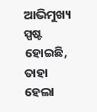ଆଭିମୁଖ୍ୟ ସ୍ପଷ୍ଟ ହୋଇଛି, ତାହା ହେଲା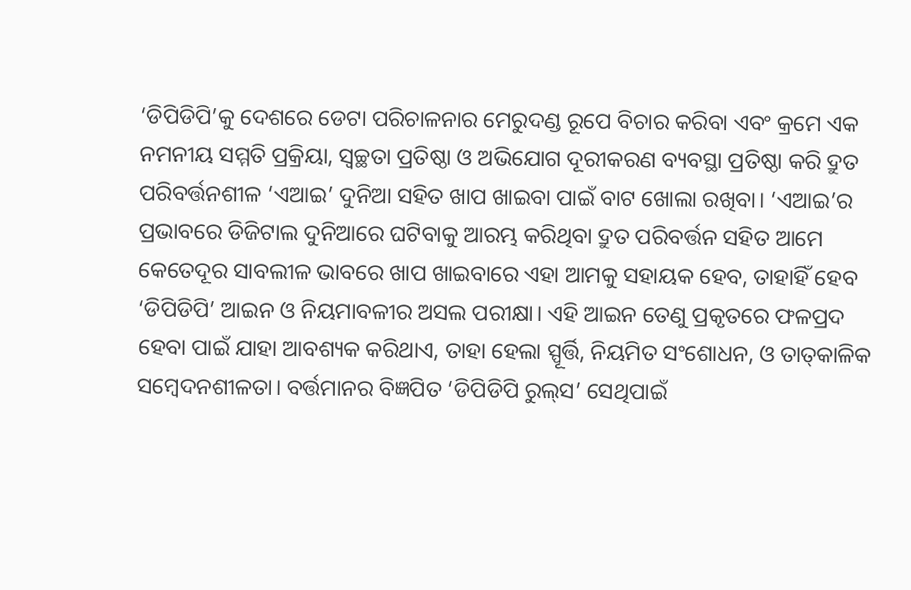‘ଡିପିଡିପି’କୁ ଦେଶରେ ଡେଟା ପରିଚାଳନାର ମେରୁଦଣ୍ଡ ରୂପେ ବିଚାର କରିବା ଏବଂ କ୍ରମେ ଏକ ନମନୀୟ ସମ୍ମତି ପ୍ରକ୍ରିୟା, ସ୍ବଚ୍ଛତା ପ୍ରତିଷ୍ଠା ଓ ଅଭିଯୋଗ ଦୂରୀକରଣ ବ୍ୟବସ୍ଥା ପ୍ରତିଷ୍ଠା କରି ଦ୍ରୁତ ପରିବର୍ତ୍ତନଶୀଳ ‘ଏଆଇ’ ଦୁନିଅ‌ା ସହିତ ଖାପ ଖାଇବା ପାଇଁ ବାଟ ଖୋଲା ରଖିବା। ‘ଏଆଇ’ର ପ୍ରଭାବରେ ଡିଜିଟାଲ ଦୁନିଆରେ ଘଟିବାକୁ ଆରମ୍ଭ କରିଥିବା ଦ୍ରୁତ ପରିବର୍ତ୍ତନ ସହିତ ଆମେ କେତେଦୂର ସାବଲୀଳ ଭାବରେ ଖାପ ଖାଇବାରେ ଏହା ଆମକୁ ସହାୟକ ହେବ, ତାହାହିଁ ହେବ ‘ଡିପିଡିପି’ ଆଇନ ଓ ନିୟମାବଳୀର ଅସଲ ପରୀକ୍ଷା। ଏହି ଆଇନ ତେଣୁ ପ୍ରକୃତରେ ଫଳପ୍ରଦ ହେବା ପାଇଁ ଯାହା ଆବଶ୍ୟକ କରିଥାଏ, ତାହା ହେଲା ସ୍ପୂର୍ତ୍ତି, ନିୟମିତ ସଂଶୋଧନ, ଓ ତାତ୍‌କାଳିକ ସମ୍ବେଦନଶୀଳତା। ବର୍ତ୍ତମାନର ବିଜ୍ଞପିତ ‘ଡିପିଡିପି ରୁଲ୍‌ସ’ ସେଥିପାଇଁ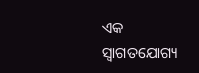ଏକ ସ୍ବାଗତଯୋଗ୍ୟ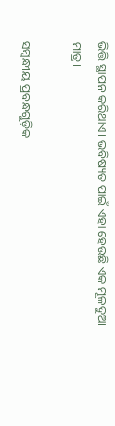ଭିତ୍ତି ସ୍ଥାପନ କରିଥାଏ। ଭବିଷ୍ୟତ ପାଇଁ ଏହା ହେଉଛି ଏକ ମୂଳଦୁଆ ମାତ୍ର।

ସମ୍ବନ୍ଧୀୟ ପ୍ରବନ୍ଧଗୁଡ଼ିକ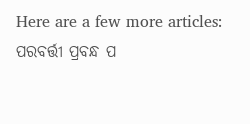Here are a few more articles:
ପରବର୍ତ୍ତୀ ପ୍ରବନ୍ଧ ପ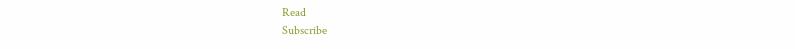Read
Subscribe